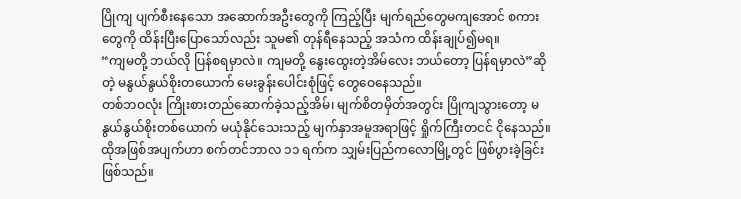ပြိုကျ ပျက်စီးနေသော အဆောက်အဦးတွေကို ကြည့်ပြီး မျက်ရည်တွေမကျအောင် စကားတွေကို ထိန်းပြီးပြောသော်လည်း သူမ၏ တုန်ရီနေသည့် အသံက ထိန်းချုပ်၍မရ။
“ကျမတို့ ဘယ်လို ပြန်စရမှာလဲ။ ကျမတို့ နွေးထွေးတဲ့အိမ်လေး ဘယ်တော့ ပြန်ရမှာလဲ”ဆိုတဲ့ မနွယ်နွယ်စိုးတယောက် မေးခွန်းပေါင်းစုံဖြင့် တွေဝေနေသည်။
တစ်ဘဝလုံး ကြိုးစားတည်ဆောက်ခဲ့သည့်အိမ်၊ မျက်စိတမှိတ်အတွင်း ပြိုကျသွားတော့ မနွယ်နွယ်စိုးတစ်ယောက် မယုံနိုင်သေးသည့် မျက်နှာအမူအရာဖြင့် ရှိုက်ကြီးတငင် ငိုနေသည်။
ထိုအဖြစ်အပျက်ဟာ စက်တင်ဘာလ ၁၁ ရက်က သျှမ်းပြည်ကလောမြို့တွင် ဖြစ်ပွားခဲ့ခြင်း ဖြစ်သည်။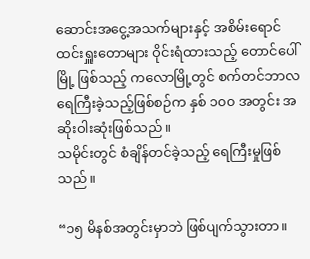ဆောင်းအငွေ့အသက်များနှင့် အစိမ်းရောင်ထင်းရှူးတောများ ဝိုင်းရံထားသည့် တောင်ပေါ်မြို့ ဖြစ်သည့် ကလောမြို့တွင် စက်တင်ဘာလ ရေကြီးခဲ့သည့်ဖြစ်စဉ်က နှစ် ၁၀၀ အတွင်း အဆိုးဝါးဆုံးဖြစ်သည်။
သမိုင်းတွင် စံချိန်တင်ခဲ့သည့် ရေကြီးမှုဖြစ်သည်။

“၁၅ မိနစ်အတွင်းမှာဘဲ ဖြစ်ပျက်သွားတာ။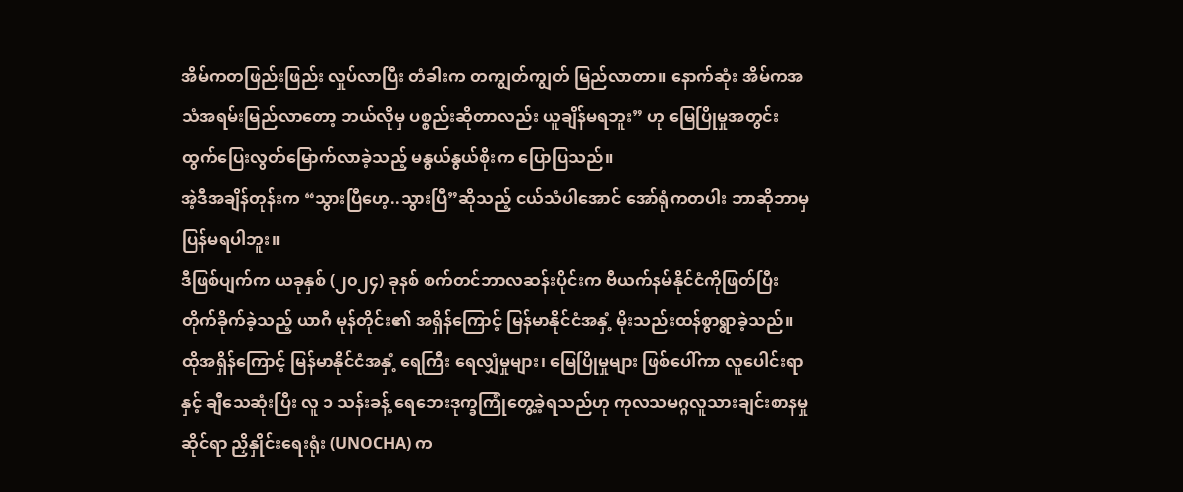အိမ်ကတဖြည်းဖြည်း လှုပ်လာပြီး တံခါးက တကျွတ်ကျွတ် မြည်လာတာ။ နောက်ဆုံး အိမ်ကအသံအရမ်းမြည်လာတော့ ဘယ်လိုမှ ပစ္စည်းဆိုတာလည်း ယူချိန်မရဘူး” ဟု မြေပြိုမှုအတွင်း ထွက်ပြေးလွတ်မြောက်လာခဲ့သည့် မနွယ်နွယ်စိုးက ပြောပြသည်။
အဲ့ဒီအချိန်တုန်းက “သွားပြီဟေ့..သွားပြီ”ဆိုသည့် ငယ်သံပါအောင် အော်ရုံကတပါး ဘာဆိုဘာမှ ပြန်မရပါဘူး။
ဒီဖြစ်ပျက်က ယခုနှစ် (၂၀၂၄) ခုနစ် စက်တင်ဘာလဆန်းပိုင်းက ဗီယက်နမ်နိုင်ငံကိုဖြတ်ပြီး တိုက်ခိုက်ခဲ့သည့် ယာဂီ မုန်တိုင်း၏ အရှိန်ကြောင့် မြန်မာနိုင်ငံအနှံ့ မိုးသည်းထန်စွာရွာခဲ့သည်။
ထိုအရှိန်ကြောင့် မြန်မာနိုင်ငံအနှံ့ ရေကြီး ရေလျှံမှုများ၊ မြေပြိုမှုများ ဖြစ်ပေါ်ကာ လူပေါင်းရာနှင့် ချီသေဆုံးပြီး လူ ၁ သန်းခန့် ရေဘေးဒုက္ခကြုံတွေ့ခဲ့ရသည်ဟု ကုလသမဂ္ဂလူသားချင်းစာနမှုဆိုင်ရာ ညှိနှိုင်းရေးရုံး (UNOCHA) က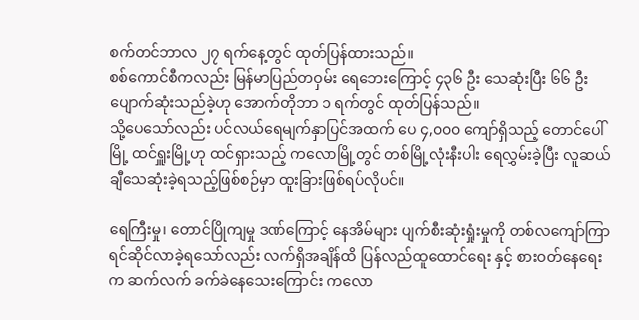စက်တင်ဘာလ ၂၇ ရက်နေ့တွင် ထုတ်ပြန်ထားသည်။
စစ်ကောင်စီကလည်း မြန်မာပြည်တဝှမ်း ရေဘေးကြောင့် ၄၃၆ ဦး သေဆုံးပြီး ၆၆ ဦး ပျောက်ဆုံးသည်ခဲ့ဟု အောက်တိုဘာ ၁ ရက်တွင် ထုတ်ပြန်သည်။
သို့ပေသော်လည်း ပင်လယ်ရေမျက်နှာပြင်အထက် ပေ ၄,၀၀၀ ကျော်ရှိသည့် တောင်ပေါ်မြို့ ထင်ရှူးမြို့ဟု ထင်ရှားသည့် ကလောမြို့တွင် တစ်မြို့လုံးနီးပါး ရေလွှမ်းခဲ့ပြီး လူဆယ်ချီသေဆုံးခဲ့ရသည့်ဖြစ်စဉ်မှာ ထူးခြားဖြစ်ရပ်လိုပင်။

ရေကြီးမှု၊ တောင်ပြိုကျမှု ဒဏ်ကြောင့် နေအိမ်များ ပျက်စီးဆုံးရှုံးမှုကို တစ်လကျော်ကြာ ရင်ဆိုင်လာခဲ့ရသော်လည်း လက်ရှိအချိန်ထိ ပြန်လည်ထူထောင်ရေး နှင့် စားဝတ်နေရေး က ဆက်လက် ခက်ခဲနေသေးကြောင်း ကလော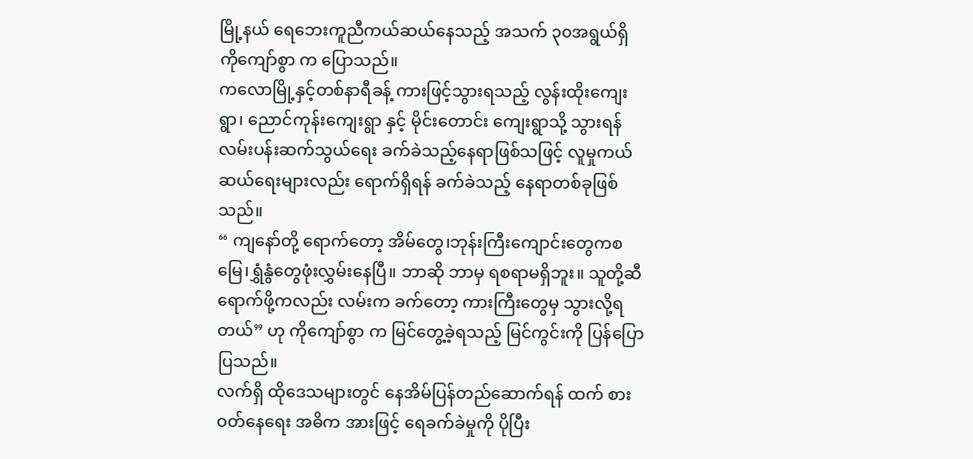မြို့နယ် ရေဘေးကူညီကယ်ဆယ်နေသည့် အသက် ၃၀အရွယ်ရှိ ကိုကျော်စွာ က ပြောသည်။
ကလောမြို့နှင့်တစ်နာရီခန့် ကားဖြင့်သွားရသည့် လွန်းထိုးကျေးရွာ၊ ညောင်ကုန်းကျေးရွာ နှင့် မိုင်းတောင်း ကျေးရွာသို့ သွားရန် လမ်းပန်းဆက်သွယ်ရေး ခက်ခဲသည့်နေရာဖြစ်သဖြင့် လူမှုကယ်ဆယ်ရေးများလည်း ရောက်ရှိရန် ခက်ခဲသည့် နေရာတစ်ခုဖြစ်သည်။
“ ကျနော်တို့ ရောက်တော့ အိမ်တွေ၊ဘုန်းကြီးကျောင်းတွေကစ မြေ၊ရွှံနွံတွေဖုံးလွှမ်းနေပြီ။ ဘာဆို ဘာမှ ရစရာမရှိဘူး။ သူတို့ဆီရောက်ဖို့ကလည်း လမ်းက ခက်တော့ ကားကြီးတွေမှ သွားလို့ရတယ်” ဟု ကိုကျော်စွာ က မြင်တွေ့ခဲ့ရသည့် မြင်ကွင်းကို ပြန်ပြောပြသည်။
လက်ရှိ ထိုဒေသများတွင် နေအိမ်ပြန်တည်ဆောက်ရန် ထက် စားဝတ်နေရေး အဓိက အားဖြင့် ရေခက်ခဲမှုကို ပိုပြီး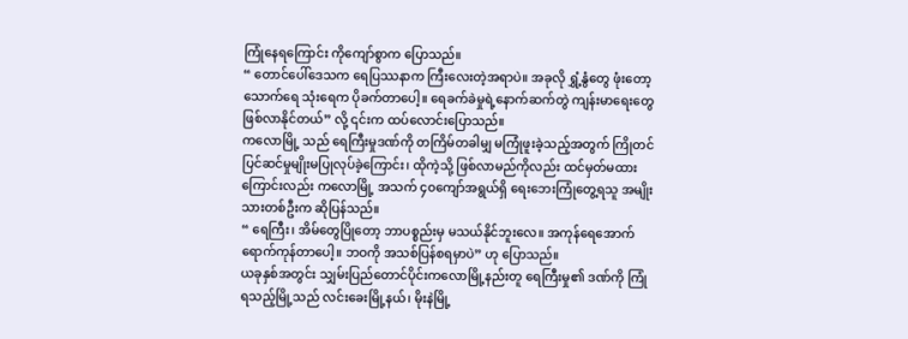ကြုံနေရကြောင်း ကိုကျော်စွာက ပြောသည်။
“ တောင်ပေါ်ဒေသက ရေပြဿနာက ကြီးလေးတဲ့အရာပဲ။ အခုလို ရွှံ့နွံတွေ ဖုံးတော့ သောက်ရေ သုံးရေက ပိုခက်တာပေါ့။ ရေခက်ခဲမှုရဲ့နောက်ဆက်တွဲ ကျန်းမာရေးတွေ ဖြစ်လာနိုင်တယ်” လို့ ၎င်းက ထပ်လောင်းပြောသည်။
ကလောမြို့ သည် ရေကြီးမှုဒဏ်ကို တကြိမ်တခါမျှ မကြုံဖူးခဲ့သည့်အတွက် ကြိုတင်ပြင်ဆင်မှုမျိုးမပြုလုပ်ခဲ့ကြောင်း၊ ထိုကဲ့သို့ ဖြစ်လာမည်ကိုလည်း ထင်မှတ်မထားကြောင်းလည်း ကလောမြို့ အသက် ၄၀ကျော်အရွယ်ရှိ ရေးဘေးကြုံတွေ့ရသူ အမျိုးသားတစ်ဦးက ဆိုပြန်သည်။
“ ရေကြီး၊ အိမ်တွေပြိုတော့ ဘာပစ္စည်းမှ မသယ်နိုင်ဘူးလေ။ အကုန်ရေအောက်ရောက်ကုန်တာပေါ့။ ဘဝကို အသစ်ပြန်စရမှာပဲ” ဟု ပြောသည်။
ယခုနှစ်အတွင်း သျှမ်းပြည်တောင်ပိုင်းကလောမြို့နည်းတူ ရေကြီးမှု၏ ဒဏ်ကို ကြုံရသည့်မြို့သည် လင်းခေးမြို့နယ်၊ မိုးနဲမြို့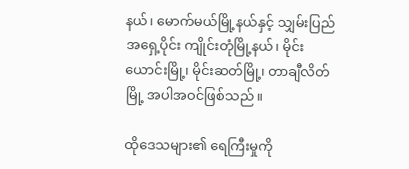နယ်၊ မောက်မယ်မြို့နယ်နှင့် သျှမ်းပြည် အရှေ့ပိုင်း ကျိုင်းတုံမြို့နယ်၊ မိုင်းယောင်းမြို့၊ မိုင်းဆတ်မြို့၊ တာချီလိတ်မြို့ အပါအဝင်ဖြစ်သည်။

ထိုဒေသများ၏ ရေကြီးမှုကို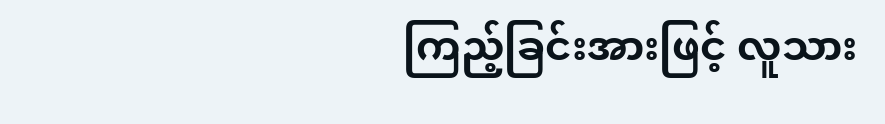ကြည့်ခြင်းအားဖြင့် လူသား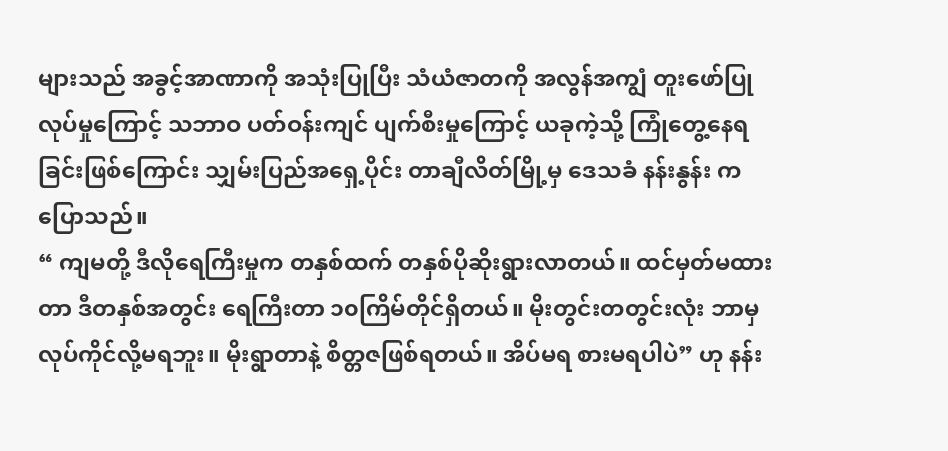များသည် အခွင့်အာဏာကို အသုံးပြုပြီး သံယံဇာတကို အလွန်အကျွံ တူးဖော်ပြုလုပ်မှုကြောင့် သဘာဝ ပတ်ဝန်းကျင် ပျက်စီးမှုကြောင့် ယခုကဲ့သို့ ကြုံတွေ့နေရခြင်းဖြစ်ကြောင်း သျှမ်းပြည်အရှေ့ပိုင်း တာချီလိတ်မြို့မှ ဒေသခံ နန်းနွန်း က ပြောသည်။
“ ကျမတို့ ဒီလိုရေကြီးမှုက တနှစ်ထက် တနှစ်ပိုဆိုးရွားလာတယ်။ ထင်မှတ်မထားတာ ဒီတနှစ်အတွင်း ရေကြီးတာ ၁၀ကြိမ်တိုင်ရှိတယ်။ မိုးတွင်းတတွင်းလုံး ဘာမှ လုပ်ကိုင်လို့မရဘူး။ မိုးရွာတာနဲ့ စိတ္တဇဖြစ်ရတယ်။ အိပ်မရ စားမရပါပဲ” ဟု နန်း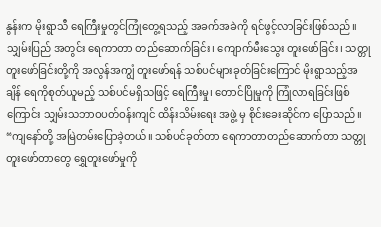နွန်းက မိုးရွာသီ ရေကြီးမှုတွင်ကြုံတွေ့ရသည့် အခက်အခဲကို ရင်ဖွင့်လာခြင်းဖြစ်သည်။
သျှမ်းပြည် အတွင်း ရေကာတာ တည်ဆောက်ခြင်း၊ ကျောက်မီးသွေး တူးဖော်ခြင်း၊ သတ္တုတူးဖော်ခြင်းတို့ကို အလွန်အကျွံ တူးဖော်ရန် သစ်ပင်များခုတ်ခြင်းကြောင် မိုးရွာသည့်အချိန် ရေကိုစုတ်ယူမည့် သစ်ပင်မရှိသဖြင့် ရေကြီးမှု၊ တောင်ပြိုမှုကို ကြုံလာရခြင်းဖြစ်ကြောင်း သျှမ်းသဘာဝပတ်ဝန်းကျင် ထိန်းသိမ်းရေး အဖွဲ့ မှ စိုင်းခေးဆိုင်က ပြောသည်။
“ကျနော်တို့ အမြဲတမ်းပြောခဲ့တယ်။ သစ်ပင်ခုတ်တာ ရေကာတာတည်ဆောက်တာ သတ္တုတူးဖော်တာတွေ ရွှေတူးဖော်မှုကို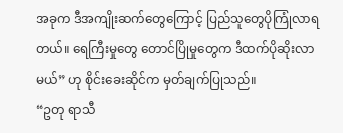အခုက ဒီအကျိုးဆက်တွေကြောင့် ပြည်သူတွေပိုကြုံလာရတယ်။ ရေကြီးမှုတွေ တောင်ပြိုမှုတွေက ဒီထက်ပိုဆိုးလာမယ်” ဟု စိုင်းခေးဆိုင်က မှတ်ချက်ပြုသည်။
“ဥတု ရာသီ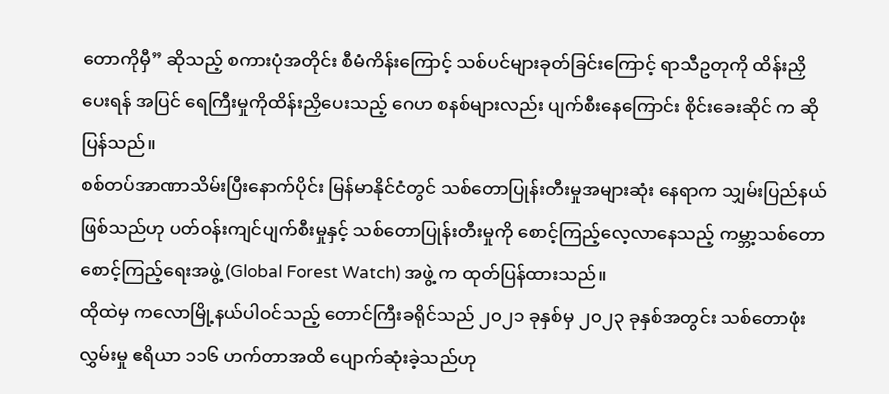တောကိုမှီ” ဆိုသည့် စကားပုံအတိုင်း စီမံကိန်းကြောင့် သစ်ပင်များခုတ်ခြင်းကြောင့် ရာသီဥတုကို ထိန်းညှိပေးရန် အပြင် ရေကြီးမှုကိုထိန်းညှိပေးသည့် ဂေဟ စနစ်များလည်း ပျက်စီးနေကြောင်း စိုင်းခေးဆိုင် က ဆိုပြန်သည်။
စစ်တပ်အာဏာသိမ်းပြီးနောက်ပိုင်း မြန်မာနိုင်ငံတွင် သစ်တောပြုန်းတီးမှုအများဆုံး နေရာက သျှမ်းပြည်နယ် ဖြစ်သည်ဟု ပတ်ဝန်းကျင်ပျက်စီးမှုနှင့် သစ်တောပြုန်းတီးမှုကို စောင့်ကြည့်လေ့လာနေသည့် ကမ္ဘာ့သစ်တော စောင့်ကြည့်ရေးအဖွဲ့ (Global Forest Watch) အဖွဲ့ က ထုတ်ပြန်ထားသည်။
ထိုထဲမှ ကလောမြို့နယ်ပါဝင်သည့် တောင်ကြီးခရိုင်သည် ၂၀၂၁ ခုနှစ်မှ ၂၀၂၃ ခုနှစ်အတွင်း သစ်တောဖုံးလွှမ်းမှု ဧရိယာ ၁၁၆ ဟက်တာအထိ ပျောက်ဆုံးခဲ့သည်ဟု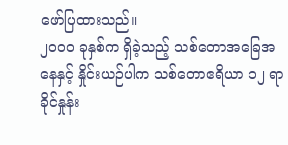ဖော်ပြထားသည်။
၂၀၀၀ ခုနှစ်က ရှိခဲ့သည့် သစ်တောအခြေအနေနှင့် နှိုင်းယဉ်ပါက သစ်တောဧရိယာ ၁၂ ရာခိုင်နှုန်း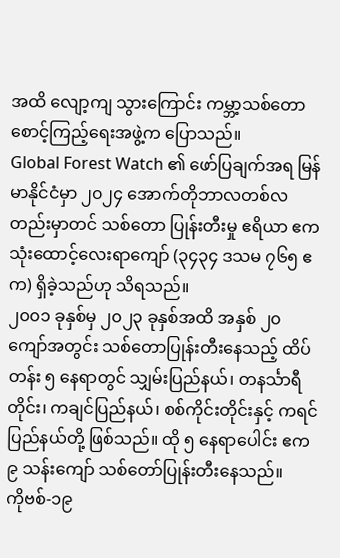အထိ လျော့ကျ သွားကြောင်း ကမ္ဘာ့သစ်တော စောင့်ကြည့်ရေးအဖွဲ့က ပြောသည်။
Global Forest Watch ၏ ဖော်ပြချက်အရ မြန်မာနိုင်ငံမှာ ၂၀၂၄ အောက်တိုဘာလတစ်လတည်းမှာတင် သစ်တော ပြုန်းတီးမှု ဧရိယာ ဧက သုံးထောင့်လေးရာကျော် (၃၄၃၄ ဒသမ ၇၆၅ ဧက) ရှိခဲ့သည်ဟု သိရသည်။
၂၀၀၁ ခုနှစ်မှ ၂၀၂၃ ခုနှစ်အထိ အနှစ် ၂၀ ကျော်အတွင်း သစ်တောပြုန်းတီးနေသည့် ထိပ်တန်း ၅ နေရာတွင် သျှမ်းပြည်နယ်၊ တနင်္သာရီတိုင်း၊ ကချင်ပြည်နယ်၊ စစ်ကိုင်းတိုင်းနှင့် ကရင်ပြည်နယ်တို့ ဖြစ်သည်။ ထို ၅ နေရာပေါင်း ဧက ၉ သန်းကျော် သစ်တော်ပြုန်းတီးနေသည်။
ကိုဗစ်-၁၉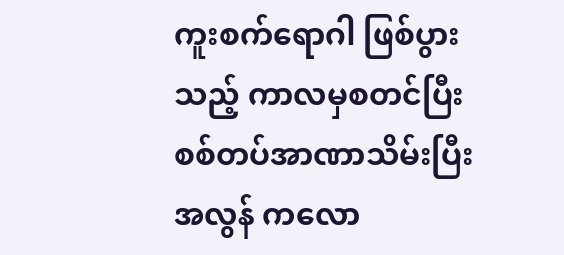ကူးစက်ရောဂါ ဖြစ်ပွားသည့် ကာလမှစတင်ပြီး စစ်တပ်အာဏာသိမ်းပြီးအလွန် ကလော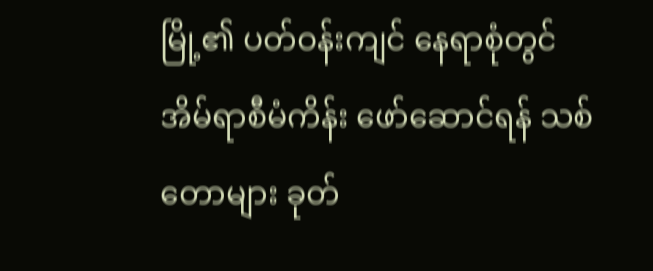မြို့၏ ပတ်ဝန်းကျင် နေရာစုံတွင် အိမ်ရာစီမံကိန်း ဖော်ဆောင်ရန် သစ်တောများ ခုတ်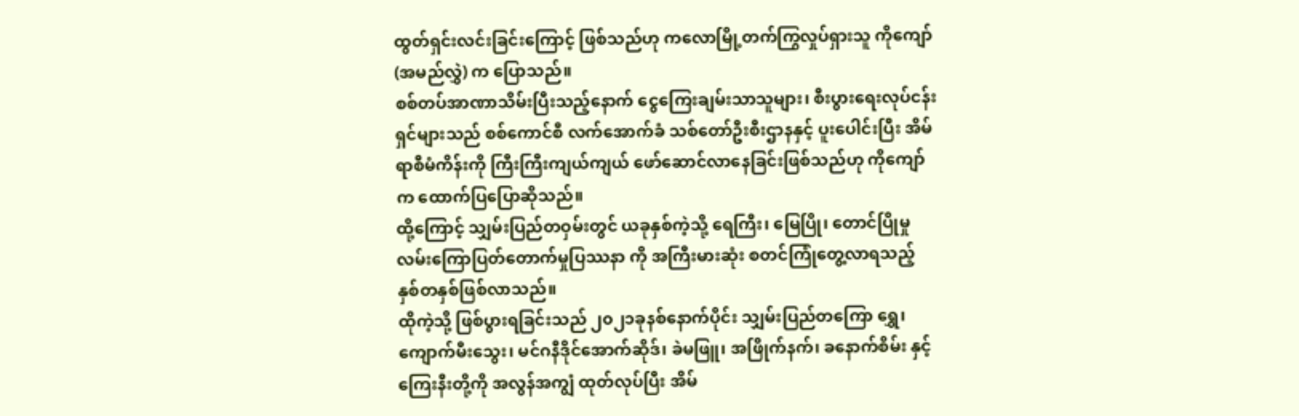ထွတ်ရှင်းလင်းခြင်းကြောင့် ဖြစ်သည်ဟု ကလောမြို့တက်ကြွလှုပ်ရှားသူ ကိုကျော် (အမည်လွှဲ) က ပြောသည်။
စစ်တပ်အာဏာသိမ်းပြီးသည့်နောက် ငွေကြေးချမ်းသာသူများ၊ စီးပွားရေးလုပ်ငန်းရှင်များသည် စစ်ကောင်စီ လက်အောက်ခံ သစ်တော်ဦးစီးဌာနနှင့် ပူးပေါင်းပြီး အိမ်ရာစီမံကိန်းကို ကြီးကြီးကျယ်ကျယ် ဖော်ဆောင်လာနေခြင်းဖြစ်သည်ဟု ကိုကျော်က ထောက်ပြပြောဆိုသည်။
ထို့ကြောင့် သျှမ်းပြည်တဝှမ်းတွင် ယခုနှစ်ကဲ့သို့ ရေကြီး၊ မြေပြို၊ တောင်ပြိုမှု လမ်းကြောပြတ်တောက်မှုပြဿနာ ကို အကြီးမားဆုံး စတင်ကြုံတွေ့လာရသည့် နှစ်တနှစ်ဖြစ်လာသည်။
ထိုကဲ့သို့ ဖြစ်ပွားရခြင်းသည် ၂၀၂၁ခုနစ်နောက်ပိုင်း သျှမ်းပြည်တကြော ရွှေ၊ ကျောက်မီးသွေး၊ မင်ဂနီဒိုင်အောက်ဆိုဒ်၊ ခဲမဖြူ၊ အဖြိုက်နက်၊ ခနောက်စိမ်း နှင့် ကြေးနီးတို့ကို အလွန်အကျွံ ထုတ်လုပ်ပြီး အိမ်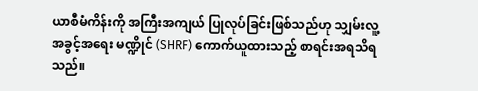ယာစီမံကိန်းကို အကြီးအကျယ် ပြုလုပ်ခြင်းဖြစ်သည်ဟု သျှမ်းလူ့အခွင့်အရေး မဏ္ဍိုင် (SHRF) ကောက်ယူထားသည့် စာရင်းအရသိရသည်။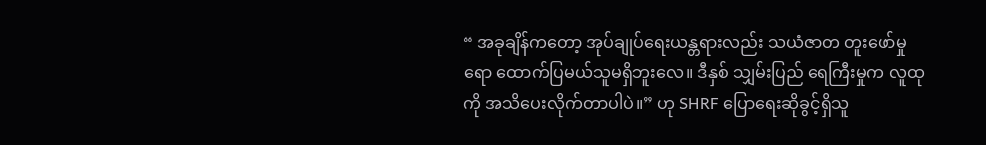“ အခုချိန်ကတော့ အုပ်ချုပ်ရေးယန္တရားလည်း သယံဇာတ တူးဖော်မှုရော ထောက်ပြမယ်သူမရှိဘူးလေ။ ဒီနှစ် သျှမ်းပြည် ရေကြီးမှုက လူထုကို အသိပေးလိုက်တာပါပဲ။” ဟု SHRF ပြောရေးဆိုခွင့်ရှိသူ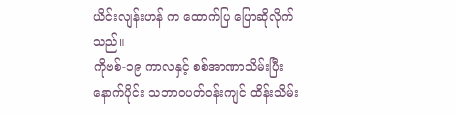ယိင်းလျန်းဟန် က ထောက်ပြ ပြောဆိုလိုက်သည်။
ကိုဗစ်-၁၉ ကာလနှင့် စစ်အာဏာသိမ်းပြီးနောက်ပိုင်း သဘာဝပတ်ဝန်းကျင် ထိန်းသိမ်း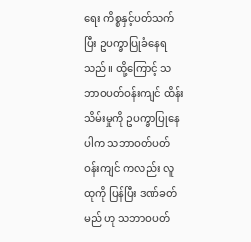ရေး ကိစ္စနှင့်ပတ်သက်ပြီး ဥပက္ခာပြုခံနေရသည်။ ထို့ကြောင့် သဘာဝပတ်ဝန်းကျင် ထိန်းသိမ်းမှုကို ဥပက္ခာပြုနေပါက သဘာဝတ်ပတ်ဝန်းကျင် ကလည်း လူထုကို ပြန်ပြီး ဒဏ်ခတ်မည် ဟု သဘာဝပတ်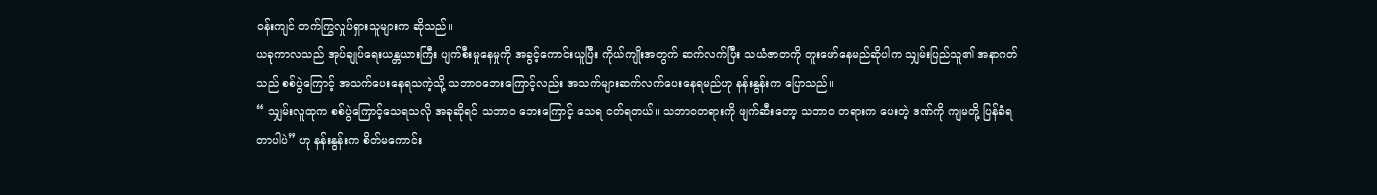ဝန်းကျင် တက်ကြွလှုပ်ရှားသူများက ဆိုသည်။
ယခုကာလသည် အုပ်ချုပ်ရေးယန္တယားကြီး ပျက်စီးမှုနေမှုကို အခွင့်ကောင်းယူပြီး ကိုယ်ကျိုးအတွက် ဆက်လက်ပြီး သယံဇာတကို တူးဖော်နေမည်ဆိုပါက သျှမ်းပြည်သူ၏ အနာဂတ်သည် စစ်ပွဲကြောင့် အသက်ပေးနေရသကဲ့သို့ သဘာဝဘေးကြောင့်လည်း အသက်များဆက်လက်ပေးနေရမည်ဟု နန်းနွန်းက ပြောသည်။
“ သျှမ်းလူထုက စစ်ပွဲကြောင့်သေရသလို အခုဆိုရင် သဘာဝ ဘေးကြောင့် သေရ ငတ်ရတယ်။ သဘာဝတရားကို ဖျက်ဆီးတော့ သဘာဝ တရားက ပေးတဲ့ ဒဏ်ကို ကျမတို့ ပြန်ခံရတာပါပဲ” ဟု နန်းနွန်းက စိတ်မကောင်း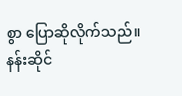စွာ ပြောဆိုလိုက်သည်။
နန်းဆိုင်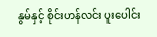နွမ်နှင့် စိုင်းဟန်လင်း ပူးပေါင်း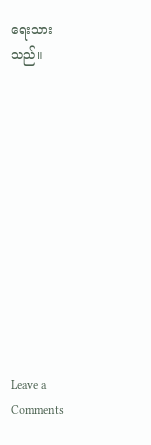ရေးသားသည်။












Leave a Comments